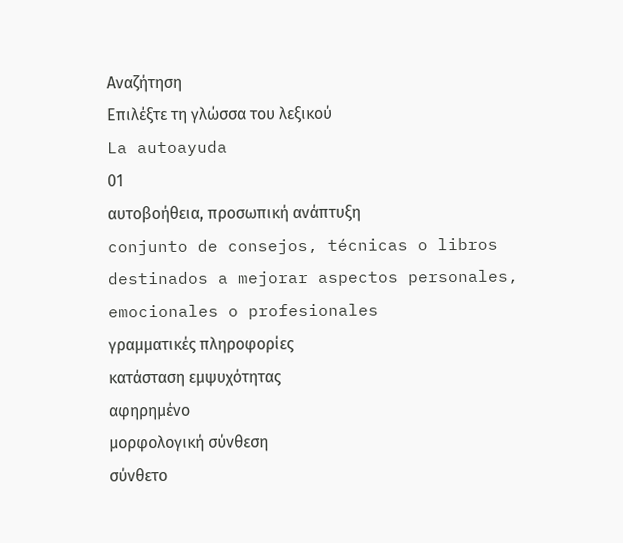Αναζήτηση
Επιλέξτε τη γλώσσα του λεξικού
La autoayuda
01
αυτοβοήθεια, προσωπική ανάπτυξη
conjunto de consejos, técnicas o libros destinados a mejorar aspectos personales, emocionales o profesionales
γραμματικές πληροφορίες
κατάσταση εμψυχότητας
αφηρημένο
μορφολογική σύνθεση
σύνθετο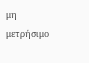μη μετρήσιμο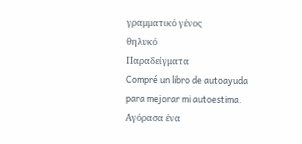γραμματικό γένος
θηλυκό
Παραδείγματα
Compré un libro de autoayuda para mejorar mi autoestima.
Αγόρασα ένα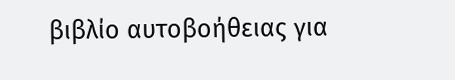βιβλίο αυτοβοήθειας για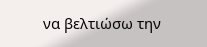να βελτιώσω την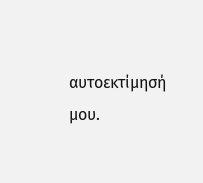αυτοεκτίμησή μου.